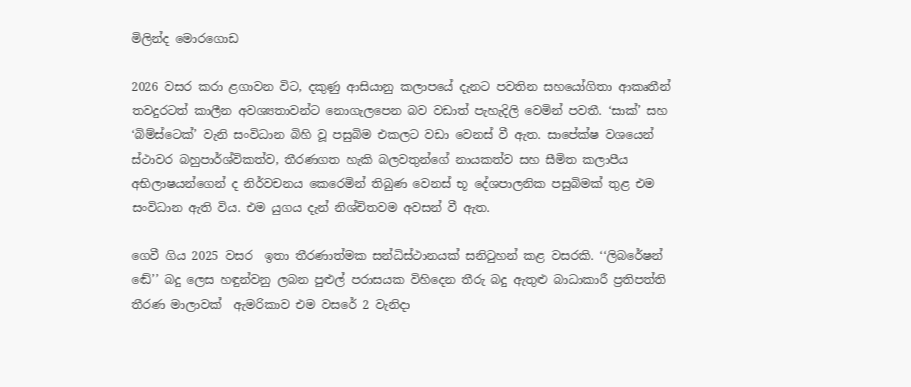මිලින්ද මොරගොඩ

2026 වසර කරා ළගාවන විට, දකුණු ආසියානු කලාපයේ දැනට පවතින සහයෝගිතා ආකෘතීන් තවදුරටත් කාලීන අවශ්‍යතාවන්ට නොගැලපෙන බව වඩාත් පැහැදිලි වෙමින් පවතී. ‘සාක්’ සහ ‘බිම්ස්ටෙක්’ වැනි සංවිධාන බිහි වූ පසුබිම එකලට වඩා වෙනස් වී ඇත. සාපේක්ෂ වශයෙන් ස්ථාවර බහුපාර්ශ්විකත්ව, තීරණගත හැකි බලවතුන්ගේ නායකත්ව සහ සීමිත කලාපීය අභිලාෂයන්ගෙන් ද නිර්වචනය කෙරෙමින් තිබුණ වෙනස් භූ දේශපාලනික පසුබිමක් තුළ එම සංවිධාන ඇති විය. එම යුගය දැන් නිශ්චිතවම අවසන් වී ඇත.

ගෙවී ගිය 2025 වසර  ඉතා තීරණාත්මක සන්ධිස්ථානයක් සනිටුහන් කළ වසරකි. ‘‘ලිබරේෂන් ඬේ’’ බදු ලෙස හඳුන්වනු ලබන පුළුල් පරාසයක විහිදෙන තීරු බදු ඇතුළු බාධාකාරී ප්‍රතිපත්ති තීරණ මාලාවක්  ඇමරිකාව එම වසරේ 2 වැනිදා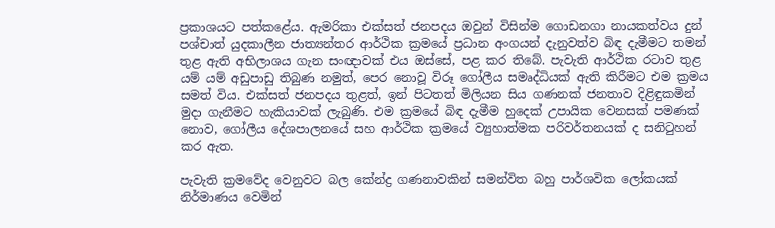ප්‍රකාශයට පත්කළේය. ඇමරිකා එක්සත් ජනපදය ඔවුන් විසින්ම ගොඩනගා නායකත්වය දුන් පශ්චාත් යුදකාලීන ජාත්‍යන්තර ආර්ථික ක්‍රමයේ ප්‍රධාන අංගයන් දැනුවත්ව බිඳ දැමීමට තමන් තුළ ඇති අභිලාශය ගැන සංඥාවක් එය ඔස්සේ, පළ කර තිබේ. පැවැති ආර්ථික රටාව තුළ යම් යම් අඩුපාඩු තිබුණ නමුත්, පෙර නොවූ විරූ ගෝලීය සමෘද්ධියක් ඇති කිරීමට එම ක්‍රමය සමත් විය. එක්සත් ජනපදය තුළත්, ඉන් පිටතත් මිලියන සිය ගණනක් ජනතාව දිළිඳුකමින් මුදා ගැනීමට හැකියාවක් ලැබුණි. එම ක්‍රමයේ බිඳ දැමීම හුදෙක් උපායික වෙනසක් පමණක් නොව, ගෝලීය දේශපාලනයේ සහ ආර්ථික ක්‍රමයේ ව්‍යුහාත්මක පරිවර්තනයක් ද සනිටුහන් කර ඇත.

පැවැති ක්‍රමවේද වෙනුවට බල කේන්ද්‍ර ගණනාවකින් සමන්විත බහු පාර්ශවික ලෝකයක් නිර්මාණය වෙමින්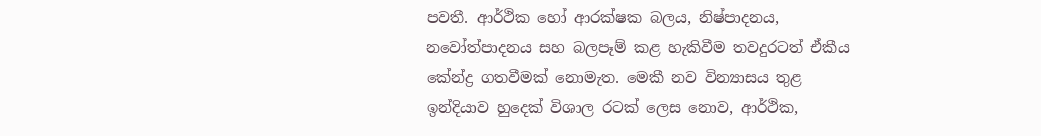පවතී. ආර්ථික හෝ ආරක්ෂක බලය, නිෂ්පාදනය, නවෝත්පාදනය සහ බලපෑම් කළ හැකිවීම තවදුරටත් ඒකීය කේන්ද්‍ර ගතවීමක් නොමැත. මෙකී නව වින්‍යාසය තුළ ඉන්දියාව හුදෙක් විශාල රටක් ලෙස නොව, ආර්ථික,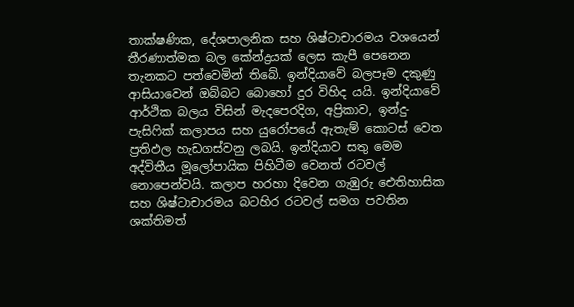තාක්ෂණික, දේශපාලනික සහ ශිෂ්ටාචාරමය වශයෙන් තීරණාත්මක බල කේන්ද්‍රයක් ලෙස කැපී පෙනෙන තැනකට පත්වෙමින් තිබේ. ඉන්දියාවේ බලපෑම දකුණු ආසියාවෙන් ඔබ්බට බොහෝ දුර විහිද යයි. ඉන්දියාවේ ආර්ථික බලය විසින් මැදපෙරදිග, අප්‍රිකාව, ඉන්දු-පැසිෆික් කලාපය සහ යුරෝපයේ ඇතැම් කොටස් වෙත ප්‍රතිඵල හැඩගස්වනු ලබයි. ඉන්දියාව සතු මෙම අද්විතීය මූලෝපායික පිහිටීම වෙනත් රටවල් නොපෙන්වයි. කලාප හරහා දිවෙන ගැඹුරු ඓතිහාසික සහ ශිෂ්ටාචාරමය බටහිර රටවල් සමග පවතින ශක්තිමත්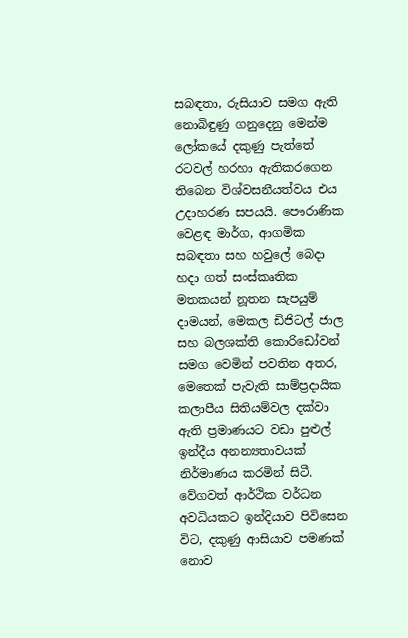සබඳතා, රුසියාව සමග ඇති නොබිඳුණු ගනුදෙනු මෙන්ම ලෝකයේ දකුණු පැත්තේ රටවල් හරහා ඇතිකරගෙන තිබෙන විශ්වසනීයත්වය එය උදාහරණ සපයයි. පෞරාණික වෙළඳ මාර්ග, ආගමික සබඳතා සහ හවුලේ බෙදා හදා ගත් සංස්කෘතික මතකයන් නූතන සැපයුම් දාමයන්, මෙකල ඩිජිටල් ජාල සහ බලශක්ති කොරිඩෝවන් සමග වෙමින් පවතින අතර, මෙතෙක් පැවැති සාම්ප්‍රදායික කලාපීය සිතියම්වල දක්වා ඇති ප්‍රමාණයට වඩා පුළුල් ඉන්දීය අනන්‍යතාවයක් නිර්මාණය කරමින් සිටී. වේගවත් ආර්ථික වර්ධන අවධියකට ඉන්දියාව පිවිසෙන විට, දකුණු ආසියාව පමණක් නොව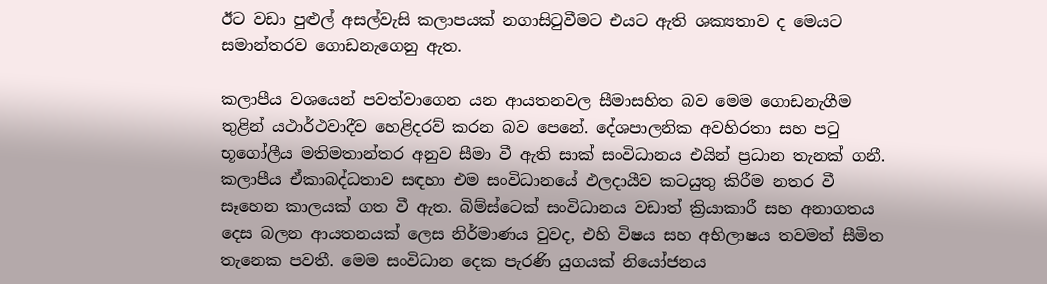ඊට වඩා පුළුල් අසල්වැසි කලාපයක් නගාසිටුවීමට එයට ඇති ශක්‍යතාව ද මෙයට සමාන්තරව ගොඩනැගෙනු ඇත.

කලාපීය වශයෙන් පවත්වාගෙන යන ආයතනවල සීමාසහිත බව මෙම ගොඩනැගීම තුළින් යථාර්ථවාදීව හෙළිදරව් කරන බව පෙනේ. දේශපාලනික අවහිරතා සහ පටු භූගෝලීය මතිමතාන්තර අනුව සීමා වී ඇති සාක් සංවිධානය එයින් ප්‍රධාන තැනක් ගනී. කලාපීය ඒකාබද්ධතාව සඳහා එම සංවිධානයේ ඵලදායීව කටයුතු කිරීම නතර වී සෑහෙන කාලයක් ගත වී ඇත. බිම්ස්ටෙක් සංවිධානය වඩාත් ක්‍රියාකාරී සහ අනාගතය දෙස බලන ආයතනයක් ලෙස නිර්මාණය වුවද, එහි විෂය සහ අභිලාෂය තවමත් සීමිත තැනෙක පවතී. මෙම සංවිධාන දෙක පැරණි යුගයක් නියෝජනය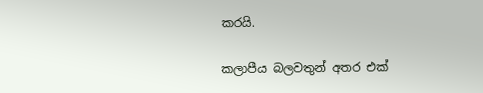කරයි.

කලාපීය බලවතුන් අතර එක්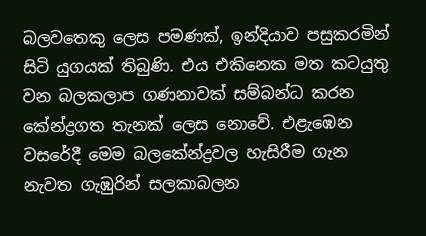බලවතෙකු ලෙස පමණක්, ඉන්දියාව පසුකරමින් සිටි යුගයක් තිබුණි. එය එකිනෙක මත කටයුතු වන බලකලාප ගණනාවක් සම්බන්ධ කරන කේන්ද්‍රගත තැනක් ලෙස නොවේ. එළැඹෙන වසරේදී මෙම බලකේන්ද්‍රවල හැසිරීම ගැන නැවත ගැඹුරින් සලකාබලන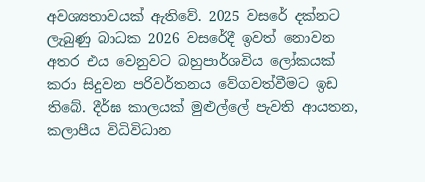අවශ්‍යතාවයක් ඇතිවේ. 2025 වසරේ දක්නට ලැබුණු බාධක 2026 වසරේදී ඉවත් නොවන අතර එය වෙනුවට බහුපාර්ශවිය ලෝකයක් කරා සිදුවන පරිවර්තනය වේගවත්වීමට ඉඩ තිබේ. දීර්ඝ කාලයක් මුළුල්ලේ පැවති ආයතන, කලාපීය විධිවිධාන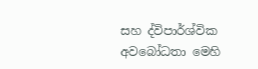සහ ද්විපාර්ශ්වික අවබෝධතා මෙහි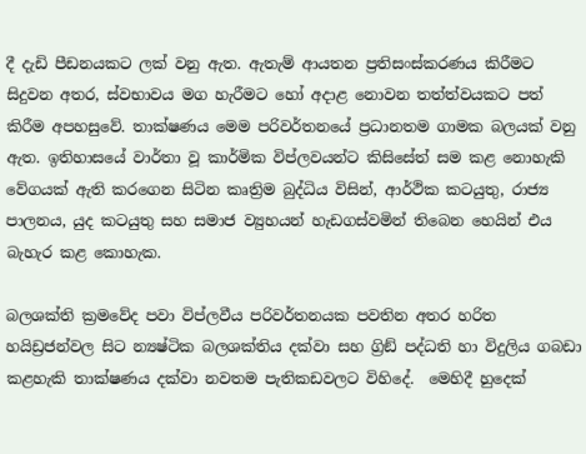දී දැඩි පීඩනයකට ලක් වනු ඇත. ඇතැම් ආයතන ප්‍රතිසංස්කරණය කිරීමට සිදුවන අතර, ස්වභාවය මග හැරීමට හෝ අදාළ නොවන තත්ත්වයකට පත් කිරීම අපහසුවේ. තාක්ෂණය මෙම පරිවර්තනයේ ප්‍රධානතම ගාමක බලයක් වනු ඇත. ඉතිහාසයේ වාර්තා වූ කාර්මික විප්ලවයන්ට කිසිසේත් සම කළ නොහැකි වේගයක් ඇති කරගෙන සිටින කෘත්‍රිම බුද්ධිය විසින්, ආර්ථික කටයුතු, රාජ්‍ය පාලනය, යුද කටයුතු සහ සමාජ ව්‍යුහයන් හැඩගස්වමින් තිබෙන හෙයින් එය බැහැර කළ කොහැක.

බලශක්ති ක්‍රමවේද පවා විප්ලවීය පරිවර්තනයක පවතින අතර හරිත හයිඩ්‍රජන්වල සිට න්‍යෂ්ටික බලශක්තිය දක්වා සහ ග්‍රිඞ් පද්ධති හා විදුලිය ගබඩා කළහැකි තාක්ෂණය දක්වා නවතම පැතිකඩවලට විහිදේ.  මෙහිදී හුදෙක්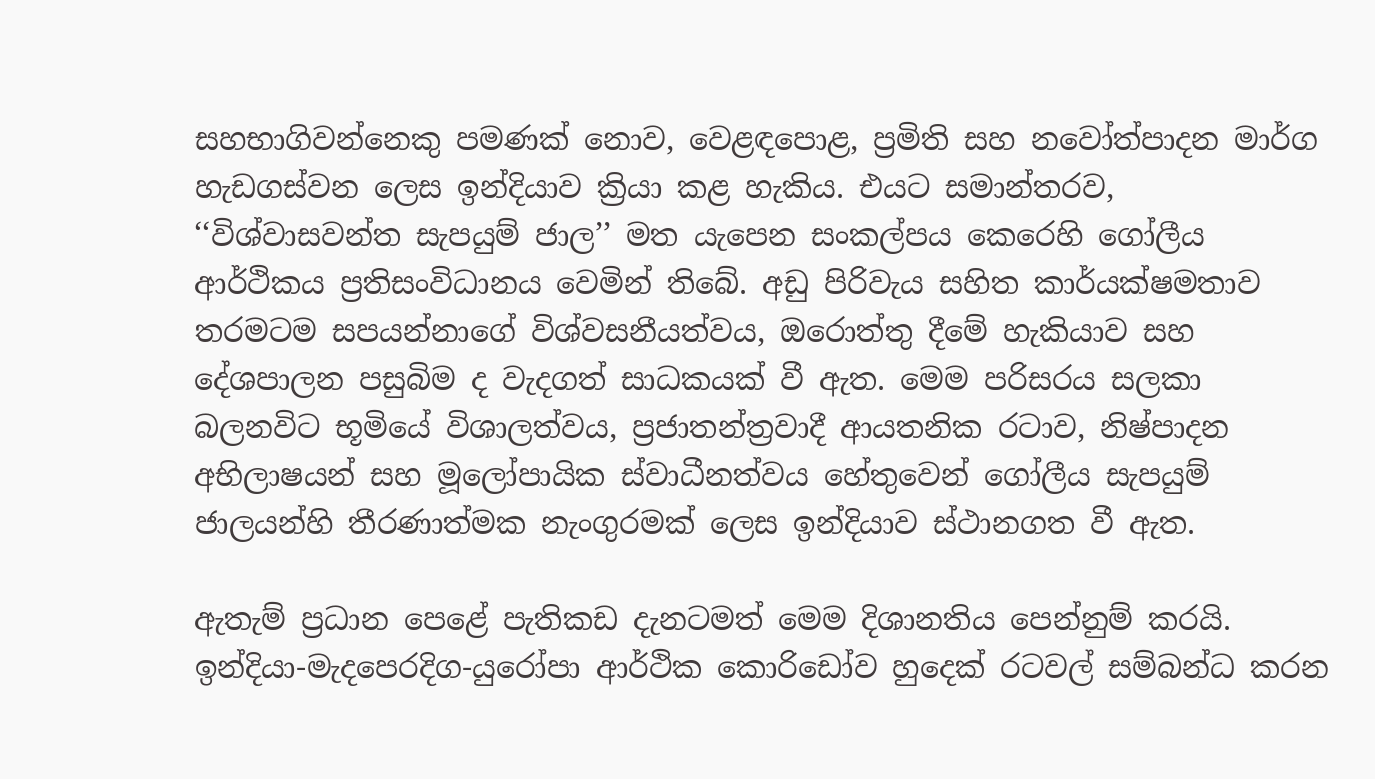සහභාගිවන්නෙකු පමණක් නොව, වෙළඳපොළ, ප්‍රමිති සහ නවෝත්පාදන මාර්ග හැඩගස්වන ලෙස ඉන්දියාව ක්‍රියා කළ හැකිය. එයට සමාන්තරව, ‘‘විශ්වාසවන්ත සැපයුම් ජාල’’ මත යැපෙන සංකල්පය කෙරෙහි ගෝලීය ආර්ථිකය ප්‍රතිසංවිධානය වෙමින් තිබේ. අඩු පිරිවැය සහිත කාර්යක්ෂමතාව තරමටම සපයන්නාගේ විශ්වසනීයත්වය, ඔරොත්තු දීමේ හැකියාව සහ දේශපාලන පසුබිම ද වැදගත් සාධකයක් වී ඇත. මෙම පරිසරය සලකා බලනවිට භූමියේ විශාලත්වය, ප්‍රජාතන්ත්‍රවාදී ආයතනික රටාව, නිෂ්පාදන අභිලාෂයන් සහ මූලෝපායික ස්වාධීනත්වය හේතුවෙන් ගෝලීය සැපයුම් ජාලයන්හි තීරණාත්මක නැංගුරමක් ලෙස ඉන්දියාව ස්ථානගත වී ඇත.

ඇතැම් ප්‍රධාන පෙළේ පැතිකඩ දැනටමත් මෙම දිශානතිය පෙන්නුම් කරයි. ඉන්දියා-මැදපෙරදිග-යුරෝපා ආර්ථික කොරිඩෝව හුදෙක් රටවල් සම්බන්ධ කරන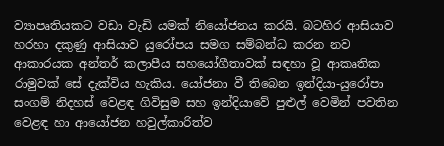ව්‍යාපෘතියකට වඩා වැඩි යමක් නියෝජනය කරයි. බටහිර ආසියාව හරහා දකුණු ආසියාව යුරෝපය සමග සම්බන්ධ කරන නව ආකාරයක අන්තර් කලාපීය සහයෝගීතාවක් සඳහා වූ ආකෘතික රාමුවක් සේ දැක්විය හැකිය. යෝජනා වී තිබෙන ඉන්දියා-යුරෝපා සංගම් නිදහස් වෙළඳ ගිවිසුම සහ ඉන්දියාවේ පුළුල් වෙමින් පවතින වෙළඳ හා ආයෝජන හවුල්කාරිත්ව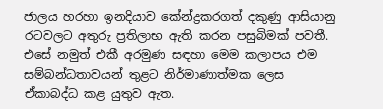ජාලය හරහා ඉනදියාව කේන්ද්‍රකරගත් දකුණු ආසියානු රටවලට අතුරු ප්‍රතිලාභ ඇති කරන පසුබිමක් පවතී. එසේ නමුත් එකී අරමුණ සඳහා මෙම කලාපය එම සම්බන්ධතාවයන් තුළට නිර්මාණාත්මක ලෙස ඒකාබද්ධ කළ යුතුව ඇත.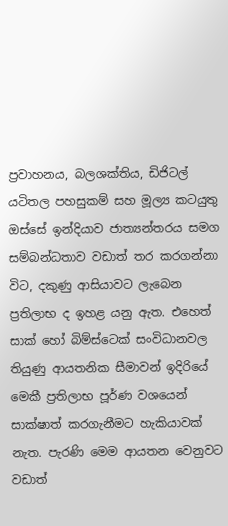ප්‍රවාහනය, බලශක්තිය, ඩිජිටල් යටිතල පහසුකම් සහ මූල්‍ය කටයුතු ඔස්සේ ඉන්දියාව ජාත්‍යන්තරය සමග සම්බන්ධතාව වඩාත් තර කරගන්නා විට, දකුණු ආසියාවට ලැබෙන ප්‍රතිලාභ ද ඉහළ යනු ඇත. එහෙත් සාක් හෝ බිම්ස්ටෙක් සංවිධානවල තියුණු ආයතනික සීමාවන් ඉදිරියේ  මෙකී ප්‍රතිලාභ පූර්ණ වශයෙන් සාක්ෂාත් කරගැනීමට හැකියාවක් නැත. පැරණි මෙම ආයතන වෙනුවට වඩාත්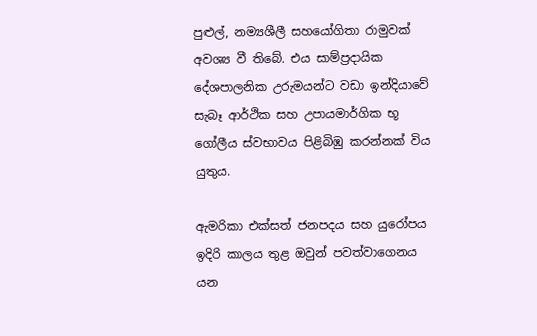පුළුල්, නම්‍යශීලී සහයෝගිතා රාමුවක් අවශ්‍ය වී තිබේ. එය සාම්ප්‍රදායික දේශපාලනික උරුමයන්ට වඩා ඉන්දියාවේ සැබෑ ආර්ථික සහ උපායමාර්ගික භූ ගෝලීය ස්වභාවය පිළිබිඹු කරන්නක් විය යුතුය.

ඇමරිකා එක්සත් ජනපදය සහ යුරෝපය ඉදිරි කාලය තුළ ඔවුන් පවත්වාගෙනය යන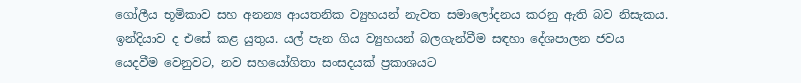ගෝලීය භූමිකාව සහ අනන්‍ය ආයතනික ව්‍යුහයන් නැවත සමාලෝදනය කරනු ඇති බව නිසැකය. ඉන්දියාව ද එසේ කළ යුතුය. යල් පැන ගිය ව්‍යුහයන් බලගැන්වීම සඳහා දේශපාලන ජවය යෙදවීම වෙනුවට, නව සහයෝගිතා සංසදයක් ප්‍රකාශයට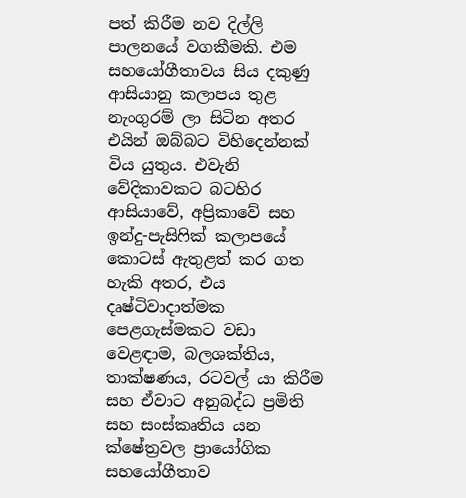පත් කිරීම නව දිල්ලි පාලනයේ වගකීමකි. එම සහයෝගීතාවය සිය දකුණු ආසියානු කලාපය තුළ නැංගුරම් ලා සිටින අතර  එයින් ඔබ්බට විහිදෙන්නක් විය යුතුය. එවැනි වේදිකාවකට බටහිර ආසියාවේ, අප්‍රිකාවේ සහ ඉන්දු-පැසිෆික් කලාපයේ කොටස් ඇතුළත් කර ගත හැකි අතර, එය දෘෂ්ටිවාදාත්මක පෙළගැස්මකට වඩා වෙළඳාම, බලශක්තිය, තාක්ෂණය, රටවල් යා කිරීම සහ ඒවාට අනුබද්ධ ප්‍රමිති සහ සංස්කෘතිය යන ක්ෂේත්‍රවල ප්‍රායෝගික සහයෝගීතාව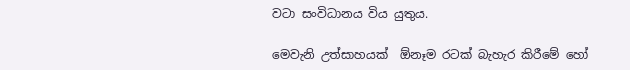වටා සංවිධානය විය යුතුය.

මෙවැනි උත්සාහයක්  ඕනෑම රටක් බැහැර කිරීමේ හෝ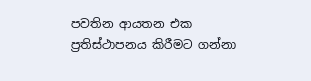පවතින ආයතන එක ප්‍රතිස්ථාපනය කිරීමට ගන්නා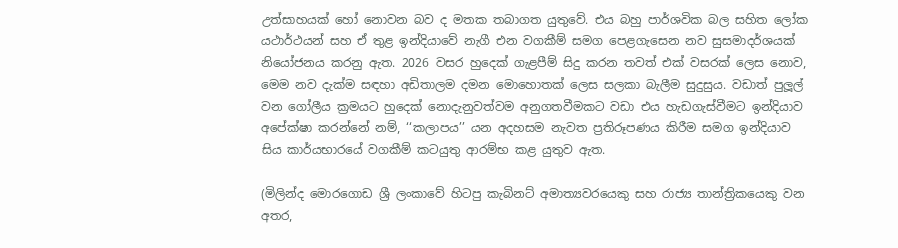උත්සාහයක් හෝ නොවන බව ද මතක තබාගත යුතුවේ. එය බහු පාර්ශවික බල සහිත ලෝක යථාර්ථයන් සහ ඒ තුළ ඉන්දියාවේ නැගී එන වගකීම් සමග පෙළගැසෙන නව සුසමාදර්ශයක් නියෝජනය කරනු ඇත. 2026 වසර හුදෙක් ගැළපීම් සිදු කරන තවත් එක් වසරක් ලෙස නොව, මෙම නව දැක්ම සඳහා අඩිතාලම දමන මොහොතක් ලෙස සලකා බැලීම සුදුසුය. වඩාත් පුලූල් වන ගෝලීය ක්‍රමයට හුදෙක් නොදැනුවත්වම අනුගතවීමකට වඩා එය හැඩගැස්වීමට ඉන්දියාව අපේක්ෂා කරන්නේ නම්, ‘‘කලාපය’’ යන අදහසම නැවත ප්‍රතිරූපණය කිරීම සමග ඉන්දියාව සිය කාර්යභාරයේ වගකීම් කටයුතු ආරම්භ කළ යුතුව ඇත.

(මිලින්ද මොරගොඩ ශ්‍රී ලංකාවේ හිටපු කැබිනට් අමාත්‍යවරයෙකු සහ රාජ්‍ය තාන්ත්‍රිකයෙකු වන අතර,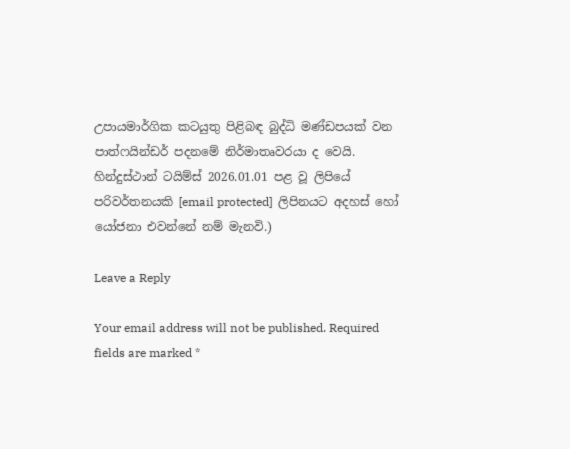උපායමාර්ගික කටයුතු පිළිබඳ බුද්ධි මණ්ඩපයක් වන පාත්ෆයින්ඩර් පදනමේ නිර්මාතෘවරයා ද වෙයි. හින්දුස්ථාන් ටයිම්ස් 2026.01.01 පළ වූ ලිපියේ පරිවර්තනයකි [email protected]  ලිපිනයට අදහස් හෝ යෝජනා එවන්නේ නම් මැනවි.)

Leave a Reply

Your email address will not be published. Required fields are marked *